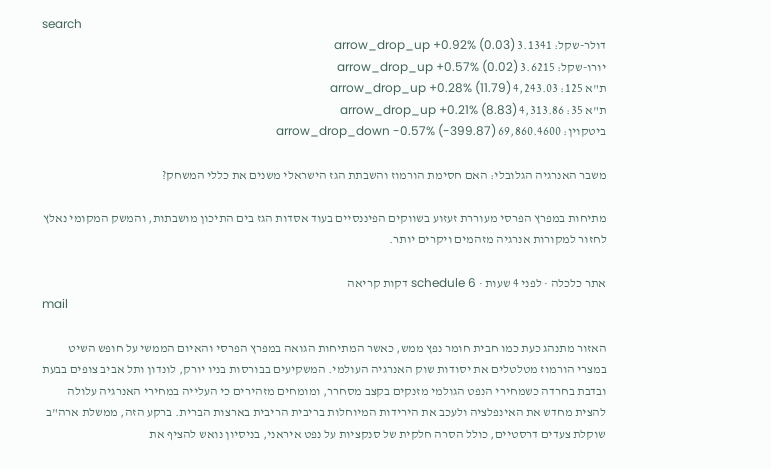search
דולר-שקל: 3.1341 arrow_drop_up +0.92% (0.03)
יורו-שקל: 3.6215 arrow_drop_up +0.57% (0.02)
ת"א 125: 4,243.03 arrow_drop_up +0.28% (11.79)
ת"א 35: 4,313.86 arrow_drop_up +0.21% (8.83)
ביטקוין: 69,860.4600 arrow_drop_down -0.57% (-399.87)

משבר האנרגיה הגלובלי: האם חסימת הורמוז והשבתת הגז הישראלי משנים את כללי המשחק?

מתיחות במפרץ הפרסי מעוררת זעזוע בשווקים הפיננסיים בעוד אסדות הגז בים התיכון מושבתות, והמשק המקומי נאלץ לחזור למקורות אנרגיה מזהמים ויקרים יותר.

אתר כלכלה · לפני 4 שעות · schedule 6 דקות קריאה
mail

האזור מתנהג כעת כמו חבית חומר נפץ ממש, כאשר המתיחות הגואה במפרץ הפרסי והאיום הממשי על חופש השיט במצרי הורמוז מטלטלים את יסודות שוק האנרגיה העולמי. המשקיעים בבורסות בניו יורק, לונדון ותל אביב צופים בבעת ובדבת בחרדה כשמחירי הנפט הגולמי מזנקים בקצב מסחרר, ומומחים מזהירים כי העלייה במחירי האנרגיה עלולה להצית מחדש את האינפלציה ולעכב את הירידות המיוחלות בריבית הריבית בארצות הברית. ברקע הזה, ממשלת ארה"ב שוקלת צעדים דרסטיים, כולל הסרה חלקית של סנקציות על נפט איראני, בניסיון נואש להציף את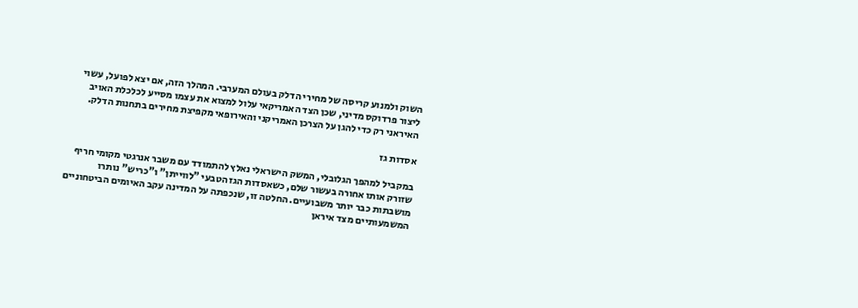השוק ולמנוע קריסה של מחירי הדלק בעולם המערבי. המהלך הזה, אם יצא לפועל, עשוי ליצור פרדוקס מדיני, שכן הצד האמריקאי עלול למצוא את עצמו מסייע לכלכלת האויב האיראני רק כדי להגן על הצרכן האמריקני והאירופאי מקפיצת מחירים בתחנות הדלק.

אסדות גז

במקביל למהפך הגלובלי, המשק הישראלי נאלץ להתמודד עם משבר אנרגטי מקומי חריף שזורק אותו אחורה בעשור שלם, כשאסדות הגז הטבעי "לווייתן" ו"כריש" נותרו מושבתות כבר יותר משבועיים. החלטה זו, שנכפתה על המדינה עקב האיומים הביטחוניים המשמעותיים מצד איראן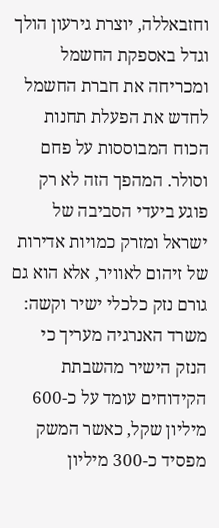וחזבאללה, יוצרת גירעון הולך וגדל באספקת החשמל ומכריחה את חברת החשמל לחדש את הפעלת תחנות הכוח המבוססות על פחם וסולר. המהפך הזה לא רק פוגע ביעדי הסביבה של ישראל ומזרק כמויות אדירות של זיהום לאוויר, אלא הוא גם גורם נזק כלכלי ישיר וקשה: משרד האנרגיה מעריך כי הנזק הישיר מהשבתת הקידוחים עומד על כ-600 מיליון שקל, כאשר המשק מפסיד כ-300 מיליון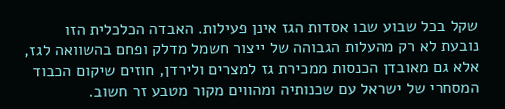שקל בכל שבוע שבו אסדות הגז אינן פעילות. האבדה הכלכלית הזו נובעת לא רק מהעלות הגבוהה של ייצור חשמל מדלק ופחם בהשוואה לגז, אלא גם מאובדן הכנסות ממכירת גז למצרים ולירדן, חוזים שיקום הכבוד המסחרי של ישראל עם שכנותיה ומהווים מקור מטבע זר חשוב.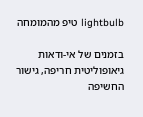lightbulb טיפ מהמומחה

בזמנים של אי-ודאות גיאופוליטית חריפה, גישור החשיפה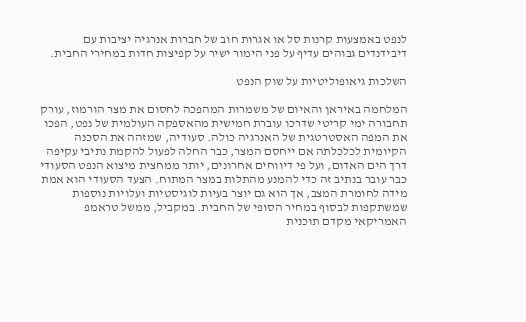לנפט באמצעות קרנות סל או אגרות חוב של חברות אנרגיה יציבות עם דיבידנדים גבוהים עדיף על פני הימור ישיר על קפיצות חדות במחירי החבית.

השלכות גיאופוליטיות על שוק הנפט

המלחמה באיראן והאיום של משמרות המהפכה לחסום את מצר הורמוז, עורק תחבורה ימי קריטי שדרכו עוברת חמישית מהאספקה העולמית של נפט, הפכו את המפה האסטרטגית של האנרגיה כולה. סעודיה, שמזהה את הסכנה הקיומית לכלכלתה אם ייחסם המצר, כבר החלה לפעול להקמת נתיבי עקיפה דרך הים האדום, ועל פי דיווחים אחרונים, יותר ממחצית מיצוא הנפט הסעודי כבר עובר בנתיב זה כדי להמנע מהתלות במצר המתוח. הצעד הסעודי הוא אמת מידה לחומרת המצב, אך הוא גם יוצר בעיות לוגיסטיות ועלויות נוספות שמשתקפות לבסוף במחיר הסופי של החבית. במקביל, ממשל טראמפ האמריקאי מקדם תוכנית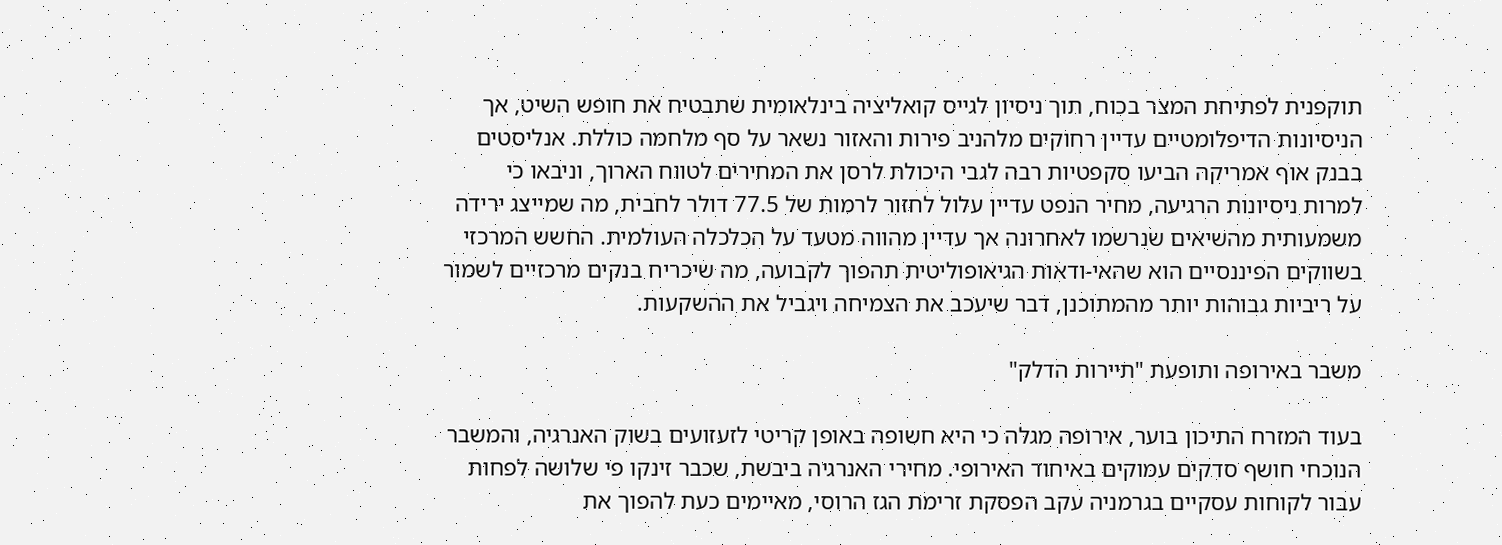תוקפנית לפתיחת המצר בכוח, תוך ניסיון לגייס קואליציה בינלאומית שתבטיח את חופש השיט, אך הניסיונות הדיפלומטיים עדיין רחוקים מלהניב פירות והאזור נשאר על סף מלחמה כוללת. אנליסטים בבנק אוף אמריקה הביעו סקפטיות רבה לגבי היכולת לרסן את המחירים לטווח הארוך, וניבאו כי למרות ניסיונות הרגיעה, מחיר הנפט עדיין עלול לחזור לרמות של 77.5 דולר לחבית, מה שמייצג ירידה משמעותית מהשיאים שנרשמו לאחרונה אך עדיין מהווה מטעד על הכלכלה העולמית. החשש המרכזי בשווקים הפיננסיים הוא שהאי-ודאות הגיאופוליטית תהפוך לקבועה, מה שיכריח בנקים מרכזיים לשמור על ריביות גבוהות יותר מהמתוכנן, דבר שיעכב את הצמיחה ויגביל את ההשקעות.

משבר באירופה ותופעת "תיירות הדלק"

בעוד המזרח התיכון בוער, אירופה מגלה כי היא חשופה באופן קריטי לזעזועים בשוק האנרגיה, והמשבר הנוכחי חושף סדקים עמוקים באיחוד האירופי. מחירי האנרגיה ביבשת, שכבר זינקו פי שלושה לפחות עבור לקוחות עסקיים בגרמניה עקב הפסקת זרימת הגז הרוסי, מאיימים כעת להפוך את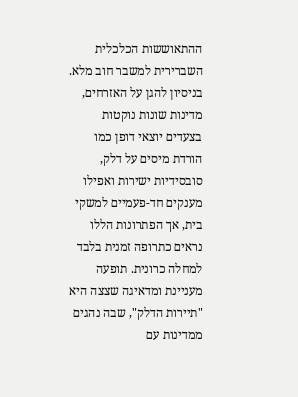ההתאוששות הכלכלית השברירית למשבר חוב מלא. בניסיון להגן על האזרחים, מדינות שונות נוקטות בצעדים יוצאי דופן כמו הורדת מיסים על דלק, סובסידיות ישירות ואפילו מענקים חד-פעמיים למשקי בית, אך הפתרונות הללו נראים כתרופה זמנית בלבד למחלה כרונית. תופעה מעניינת ומדאיגה שצצה היא "תיירות הדלק", שבה נהגים ממדינות עם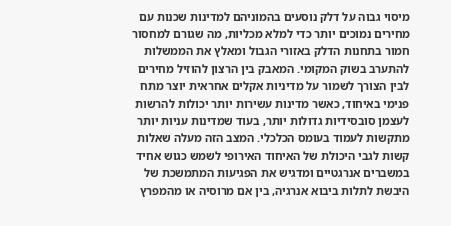מיסוי גבוה על דלק נוסעים בהמוניהם למדינות שכנות עם מחירים נמוכים יותר כדי למלא מכליות, מה שגורם למחסור חמור בתחנות הדלק באזורי הגבול ומאלץ את הממשלות להתערב בשוק המקומי. המאבק בין הרצון להוזיל מחירים לבין הצורך לשמור על מדיניות אקלים אחראית יוצר מתח פנימי באיחוד, כאשר מדינות עשירות יותר יכולות להרשות לעצמן סובסידיות גדולות יותר, בעוד שמדינות עניות יותר מתקשות לעמוד בעומס הכלכלי. המצב הזה מעלה שאלות קשות לגבי היכולת של האיחוד האירופי לשמש כגוש אחיד במשברים אנרגטיים ומדגיש את הפגיעות המתמשכת של היבשת לתלות ביבוא אנרגיה, בין אם מרוסיה או מהמפרץ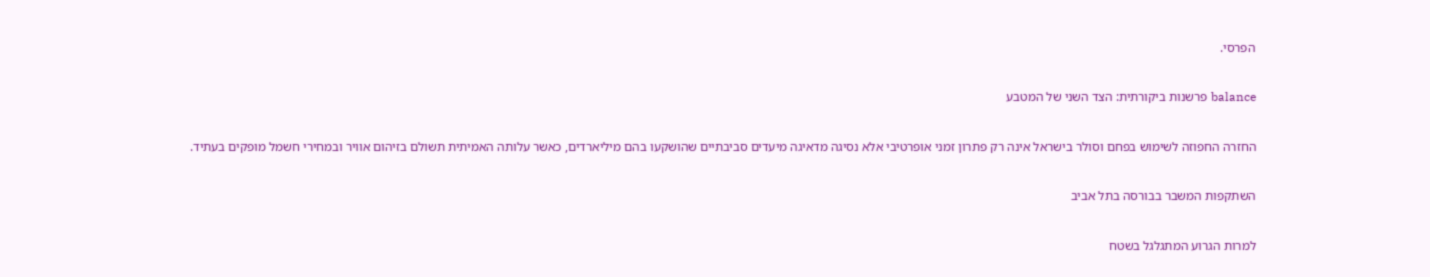הפרסי.

balance פרשנות ביקורתית: הצד השני של המטבע

החזרה החפוזה לשימוש בפחם וסולר בישראל אינה רק פתרון זמני אופרטיבי אלא נסיגה מדאיגה מיעדים סביבתיים שהושקעו בהם מיליארדים, כאשר עלותה האמיתית תשולם בזיהום אוויר ובמחירי חשמל מופקים בעתיד.

השתקפות המשבר בבורסה בתל אביב

למרות הגרוע המתגלגל בשטח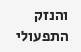והנזק התפעולי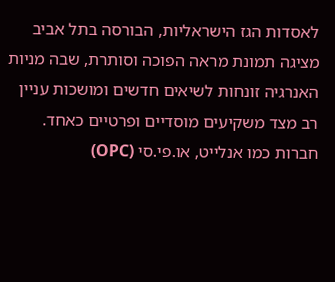לאסדות הגז הישראליות, הבורסה בתל אביב מציגה תמונת מראה הפוכה וסותרת, שבה מניות האנרגיה זונחות לשיאים חדשים ומושכות עניין רב מצד משקיעים מוסדיים ופרטיים כאחד. חברות כמו אנלייט, או.פי.סי (OPC)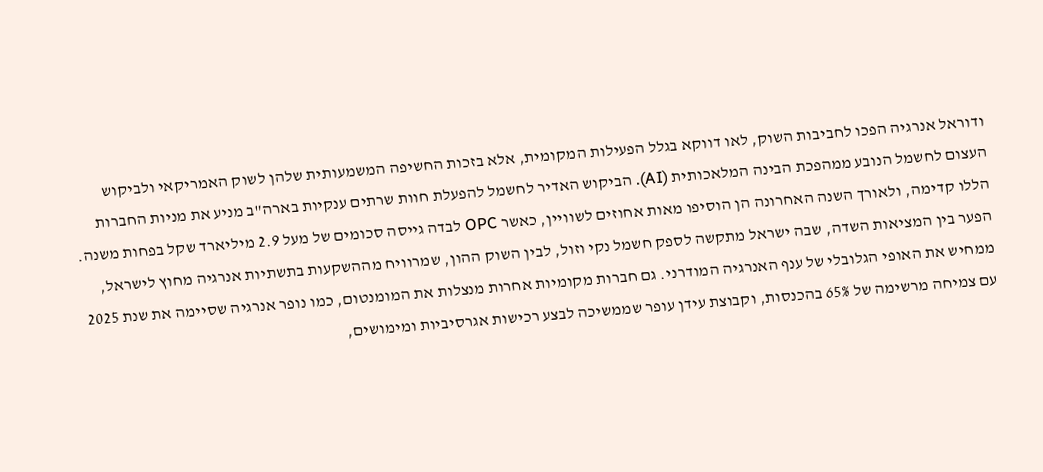ודוראל אנרגיה הפכו לחביבות השוק, לאו דווקא בגלל הפעילות המקומית, אלא בזכות החשיפה המשמעותית שלהן לשוק האמריקאי ולביקוש העצום לחשמל הנובע ממהפכת הבינה המלאכותית (AI). הביקוש האדיר לחשמל להפעלת חוות שרתים ענקיות בארה"ב מניע את מניות החברות הללו קדימה, ולאורך השנה האחרונה הן הוסיפו מאות אחוזים לשוויין, כאשר OPC לבדה גייסה סכומים של מעל 2.9 מיליארד שקל בפחות משנה. הפער בין המציאות השדה, שבה ישראל מתקשה לספק חשמל נקי וזול, לבין השוק ההון, שמרוויח מההשקעות בתשתיות אנרגיה מחוץ לישראל, ממחיש את האופי הגלובלי של ענף האנרגיה המודרני. גם חברות מקומיות אחרות מנצלות את המומנטום, כמו נופר אנרגיה שסיימה את שנת 2025 עם צמיחה מרשימה של 65% בהכנסות, וקבוצת עידן עופר שממשיכה לבצע רכישות אגרסיביות ומימושים,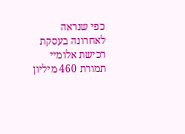כפי שנראה לאחרונה בעסקת רכישת אלומיי תמורת 460 מיליון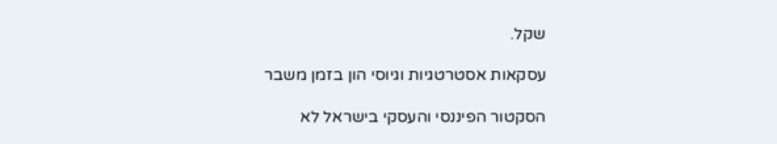שקל.

עסקאות אסטרטגיות וגיוסי הון בזמן משבר

הסקטור הפיננסי והעסקי בישראל לא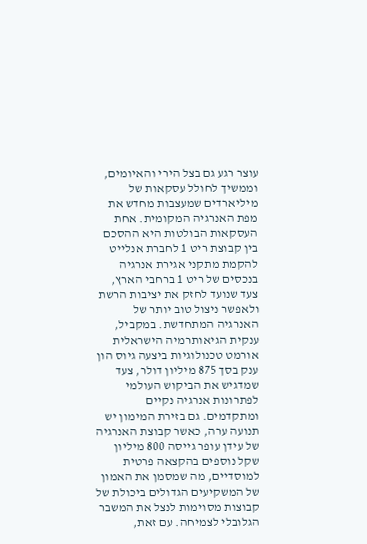עוצר רגע גם בצל הירי והאיומים, וממשיך לחולל עסקאות של מיליארדים שמעצבות מחדש את מפת האנרגיה המקומית. אחת העסקאות הבולטות היא ההסכם בין קבוצת ריט 1 לחברת אנלייט להקמת מתקני אגירת אנרגיה בנכסים של ריט 1 ברחבי הארץ, צעד שנועד לחזק את יציבות הרשת ולאפשר ניצול טוב יותר של האנרגיה המתחדשת. במקביל, ענקית הגיאותרמיה הישראלית אורמט טכנולוגיות ביצעה גיוס הון ענק בסך 875 מיליון דולר, צעד שמדגיש את הביקוש העולמי לפתרונות אנרגיה נקיים ומתקדמים. גם בזירת המימון יש תנועה ערה, כאשר קבוצת האנרגיה של עידן עופר גייסה 800 מיליון שקל נוספים בהקצאה פרטית למוסדיים, מה שמסמן את האמון של המשקיעים הגדולים ביכולת של קבוצות מסוימות לנצל את המשבר הגלובלי לצמיחה. עם זאת,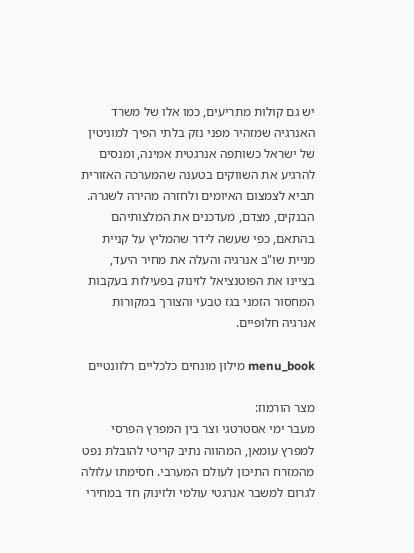יש גם קולות מתריעים, כמו אלו של משרד האנרגיה שמזהיר מפני נזק בלתי הפיך למוניטין של ישראל כשותפה אנרגטית אמינה, ומנסים להרגיע את השווקים בטענה שהמערכה האזורית תביא לצמצום האיומים ולחזרה מהירה לשגרה. הבנקים, מצדם, מעדכנים את המלצותיהם בהתאם, כפי שעשה לידר שהמליץ על קניית מניית שו"ב אנרגיה והעלה את מחיר היעד, בציינו את הפוטנציאל לזינוק בפעילות בעקבות המחסור הזמני בגז טבעי והצורך במקורות אנרגיה חלופיים.

menu_book מילון מונחים כלכליים רלוונטיים

מצר הורמוז:
מעבר ימי אסטרטגי וצר בין המפרץ הפרסי למפרץ עומאן, המהווה נתיב קריטי להובלת נפט מהמזרח התיכון לעולם המערבי. חסימתו עלולה לגרום למשבר אנרגטי עולמי ולזינוק חד במחירי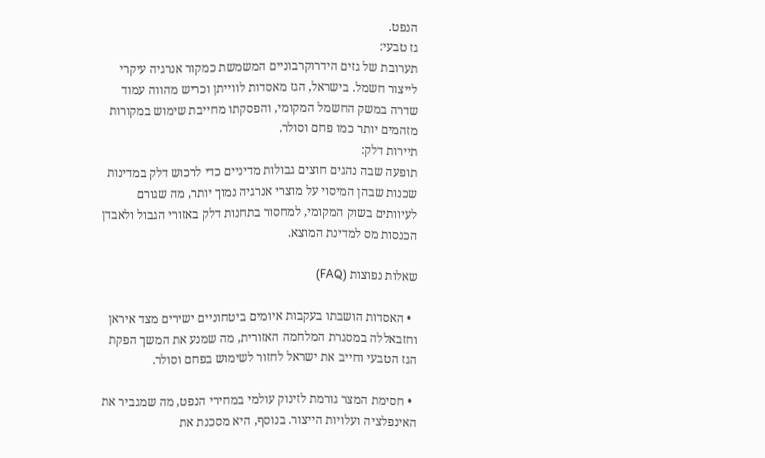הנפט.
גז טבעי:
תערובת של גזים הידרוקרבוניים המשמשת כמקור אנרגיה עיקרי לייצור חשמל. בישראל, הגז מאסדות לווייתן וכריש מהווה עמוד שדרה במשק החשמל המקומי, והפסקתו מחייבת שימוש במקורות מזהמים יותר כמו פחם וסולר.
תיירות דלק:
תופעה שבה נהגים חוצים גבולות מדיניים כדי לרכוש דלק במדינות שכנות שבהן המיסוי על מוצרי אנרגיה נמוך יותר, מה שגורם לעיוותים בשוק המקומי, למחסור בתחנות דלק באזורי הגבול ולאבדן הכנסות מס למדינת המוצא.

שאלות נפוצות (FAQ)

  • האסדות הושבתו בעקבות איומים ביטחוניים ישירים מצד איראן וחזבאללה במסגרת המלחמה האזורית, מה שמנע את המשך הפקת הגז הטבעי וחייב את ישראל לחזור לשימוש בפחם וסולר.

  • חסימת המצר גורמת לזינוק עולמי במחירי הנפט, מה שמגביר את האינפלציה ועלויות הייצור. בנוסף, היא מסכנת את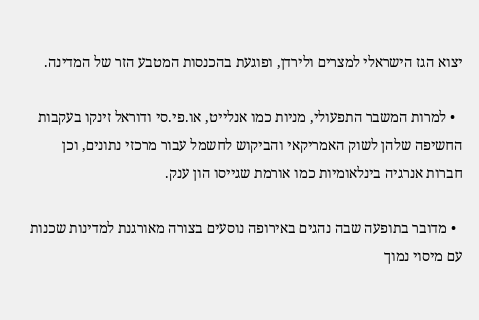יצוא הגז הישראלי למצרים ולירדן, ופוגעת בהכנסות המטבע הזר של המדינה.

  • למרות המשבר התפעולי, מניות כמו אנלייט, או.פי.סי ודוראל זינקו בעקבות החשיפה שלהן לשוק האמריקאי והביקוש לחשמל עבור מרכזי נתונים, וכן חברות אנרגיה בינלאומיות כמו אורמת שגייסו הון ענק.

  • מדובר בתופעה שבה נהגים באירופה נוסעים בצורה מאורגנת למדינות שכנות עם מיסוי נמוך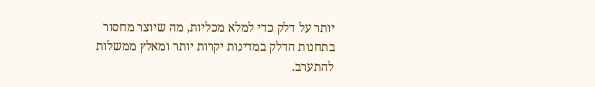יותר על דלק כדי למלא מכליות, מה שיוצר מחסור בתחנות הדלק במדינות יקרות יותר ומאלץ ממשלות להתערב.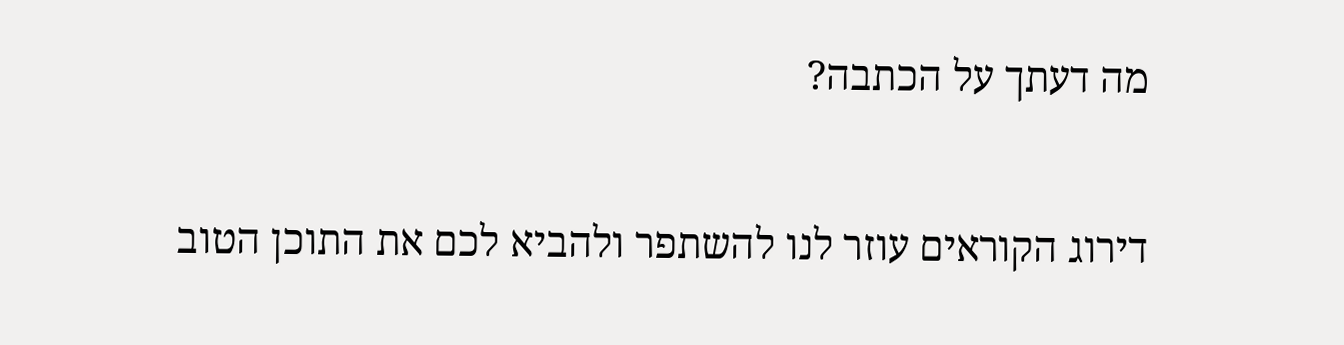מה דעתך על הכתבה?

דירוג הקוראים עוזר לנו להשתפר ולהביא לכם את התוכן הטוב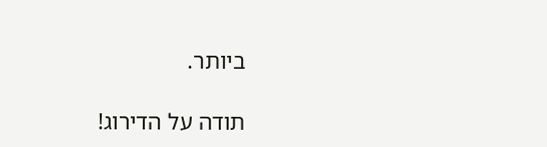ביותר.

תודה על הדירוג!